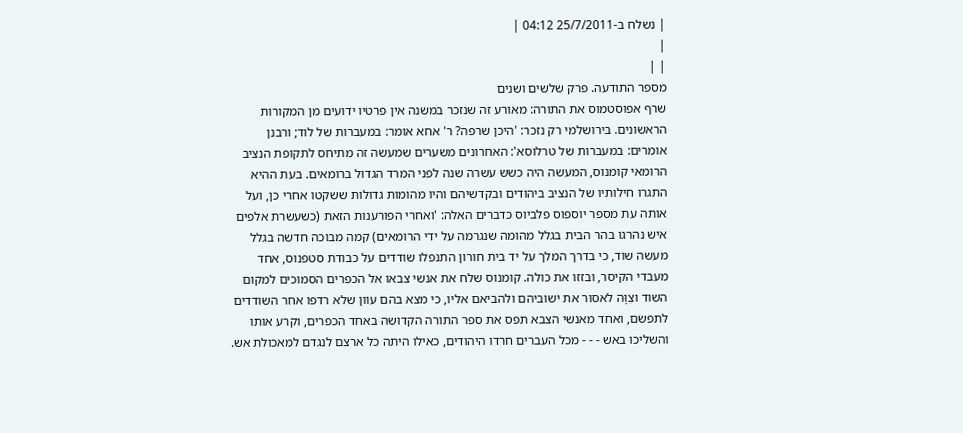| נשלח ב-25/7/2011 04:12 |
|
| |
מספר התודעה. פרק שלשים ושנים
שרף אפוסטמוס את התורה: מאורע זה שנזכר במשנה אין פרטיו ידועים מן המקורות הראשונים. בירושלמי רק נזכר: 'היכן שרפה? ר' אחא אומר: במעברות של לוד; ורבנן אומרים: במעברות של טרלוסא': האחרונים משערים שמעשה זה מתיחס לתקופת הנציב הרומאי קומנוס, המעשה היה כשש עשרה שנה לפני המרד הגדול ברומאים. בעת ההיא התגרו חילותיו של הנציב ביהודים ובקדשיהם והיו מהומות גדולות ששקטו אחרי כן, ועל אותה עת מספר יוספוס פלביוס כדברים האלה: 'ואחרי הפורענות הזאת (כשעשרת אלפים איש נהרגו בהר הבית בגלל מהומה שנגרמה על ידי הרומאים) קמה מבוכה חדשה בגלל מעשה שוד, כי בדרך המלך על יד בית חורון התנפלו שודדים על כבודת סטפנוס, אחד מעבדי הקיסר, ובזזו את כולה. קומנוס שלח את אנשי צבאו אל הכפרים הסמוכים למקום השוד וצִוָּה לאסור את ישוביהם ולהביאם אליו, כי מצא בהם עוון שלא רדפו אחר השודדים לתפשם, ואחד מאנשי הצבא תפס את ספר התורה הקדושה באחד הכפרים, וקרע אותו והשליכו באש - - - מכל העברים חרדו היהודים, כאילו היתה כל ארצם לנגדם למאכולת אש.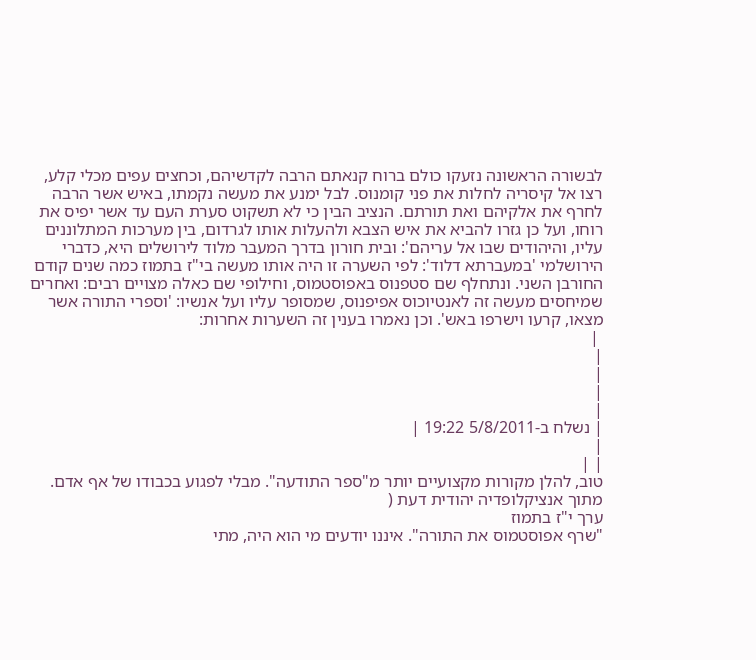לבשורה הראשונה נזעקו כולם ברוח קנאתם הרבה לקדשיהם, וכחצים עפים מכלי קלע, רצו אל קיסריה לחלות את פני קומנוס. לבל ימנע את מעשה נקמתו, באיש אשר הרבה לחרף את אלקיהם ואת תורתם. הנציב הבין כי לא תשקוט סערת העם עד אשר יפיס את רוחו, ועל כן גזרו להביא את איש הצבא ולהעלות אותו לגרדום, בין מערכות המתלוננים עליו, והיהודים שבו אל עריהם': ובית חורון בדרך המעבר מלוד לירושלים היא, כדברי הירושלמי 'במעברתא דלוד': לפי השערה זו היה אותו מעשה בי"ז בתמוז כמה שנים קודם החורבן השני. ונתחלף שם סטפנוס באפוסטמוס, וחילופי שם כאלה מצויים רבים: ואחרים שמיחסים מעשה זה לאנטיוכוס אפיפנוס, שמסופר עליו ועל אנשיו: 'וספרי התורה אשר מצאו, קרעו וישרפו באש'. וכן נאמרו בענין זה השערות אחרות:
 |
|
|
|
|
| נשלח ב-5/8/2011 19:22 |
|
| |
טוב, להלן מקורות מקצועיים יותר מ"ספר התודעה". מבלי לפגוע בכבודו של אף אדם.
מתוך אנציקלופדיה יהודית דעת (
ערך י"ז בתמוז
"שרף אפוסטמוס את התורה". איננו יודעים מי הוא היה, מתי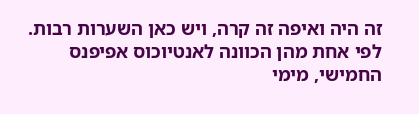זה היה ואיפה זה קרה, ויש כאן השערות רבות. לפי אחת מהן הכוונה לאנטיוכוס אפיפנס החמישי, מימי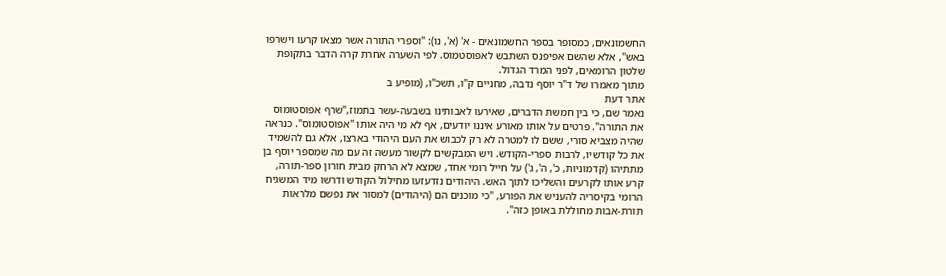החשמונאים, כמסופר בספר החשמונאים - א' (א', נו): "וספרי התורה אשר מצאו קרעו וישרפו באש", אלא שהשם אפיפנס השתבש לאפוסטמוס. לפי השערה אחרת קרה הדבר בתקופת שלטון הרומאים, לפני המרד הגדול.
מתוך מאמרו של ד"ר יוסף נדבה, מחניים ק"ו, תשכ"ו, (מופיע ב
אתר דעת
נאמר שם, כי בין חמשת הדברים, שאירעו לאבותינו בשבעה-עשר בתמוז,"שרף אפוסטומוס את התורה". פרטים על אותו מאורע איננו יודעים, אף לא מי היה אותו "אפוסטומוס". כנראה שהיה מצביא סורי, ששם לו למטרה לא רק לכבוש את העם היהודי בארצו, אלא גם להשמיד את כל קודשיו, לרבות ספרי-הקודש. ויש המבקשים לקשור מעשה זה עם מה שמספר יוסף בן מתתיהו (קדמוניות, כ', ה', ג') על חייל רומי אחד, שמצא לא הרחק מבית חורון ספר-תורה, קרע אותו לקרעים והשליכו לתוך האש. היהודים נזדעזעו מחילול הקודש ודרשו מיד המשגיח הרומי בקיסריה להעניש את הפורע, "כי מוכנים הם (היהודים) למסור את נפשם מלראות תורת-אבות מחוללת באופן כזה".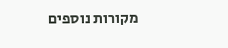מקורות נוספים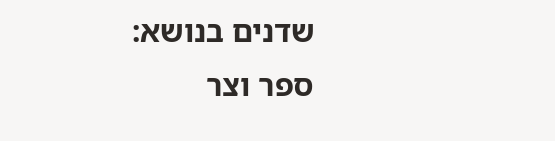שדנים בנושא:
ספר וצר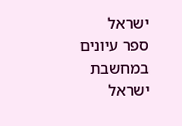ישראל
ספר עיונים במחשבת ישראל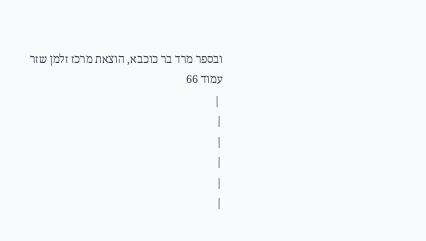ובספר מרד בר כוכבא, הוצאת מרכז זלמן שזר עמוד 66
 |
|
|
|
|
|